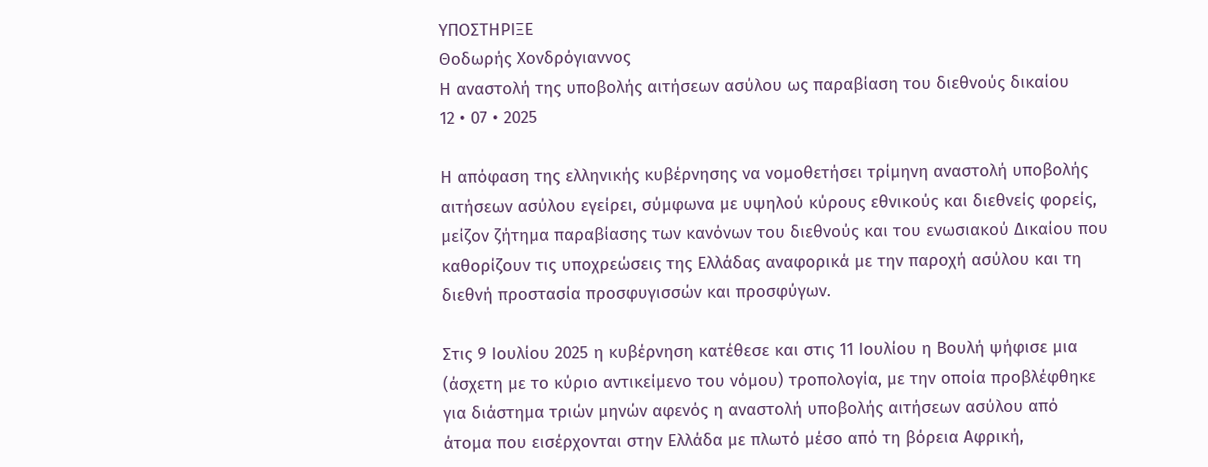ΥΠΟΣΤΗΡΙΞΕ
Θοδωρής Χονδρόγιαννος
Η αναστολή της υποβολής αιτήσεων ασύλου ως παραβίαση του διεθνούς δικαίου
12 • 07 • 2025

Η απόφαση της ελληνικής κυβέρνησης να νομοθετήσει τρίμηνη αναστολή υποβολής αιτήσεων ασύλου εγείρει, σύμφωνα με υψηλού κύρους εθνικούς και διεθνείς φορείς, μείζον ζήτημα παραβίασης των κανόνων του διεθνούς και του ενωσιακού Δικαίου που καθορίζουν τις υποχρεώσεις της Ελλάδας αναφορικά με την παροχή ασύλου και τη διεθνή προστασία προσφυγισσών και προσφύγων.

Στις 9 Ιουλίου 2025 η κυβέρνηση κατέθεσε και στις 11 Ιουλίου η Βουλή ψήφισε μια (άσχετη με το κύριο αντικείμενο του νόμου) τροπολογία, με την οποία προβλέφθηκε για διάστημα τριών μηνών αφενός η αναστολή υποβολής αιτήσεων ασύλου από άτομα που εισέρχονται στην Ελλάδα με πλωτό μέσο από τη βόρεια Αφρική,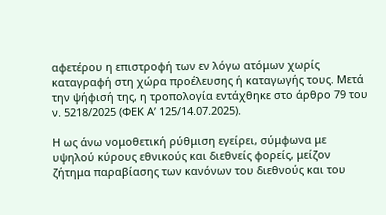αφετέρου η επιστροφή των εν λόγω ατόμων χωρίς καταγραφή στη χώρα προέλευσης ή καταγωγής τους. Μετά την ψήφισή της, η τροπολογία εντάχθηκε στο άρθρο 79 του ν. 5218/2025 (ΦΕΚ Α’ 125/14.07.2025).

Η ως άνω νομοθετική ρύθμιση εγείρει, σύμφωνα με υψηλού κύρους εθνικούς και διεθνείς φορείς, μείζον ζήτημα παραβίασης των κανόνων του διεθνούς και του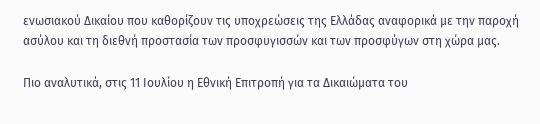ενωσιακού Δικαίου που καθορίζουν τις υποχρεώσεις της Ελλάδας αναφορικά με την παροχή ασύλου και τη διεθνή προστασία των προσφυγισσών και των προσφύγων στη χώρα μας.

Πιο αναλυτικά, στις 11 Ιουλίου η Εθνική Επιτροπή για τα Δικαιώματα του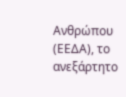Ανθρώπου (ΕΕΔΑ), το ανεξάρτητο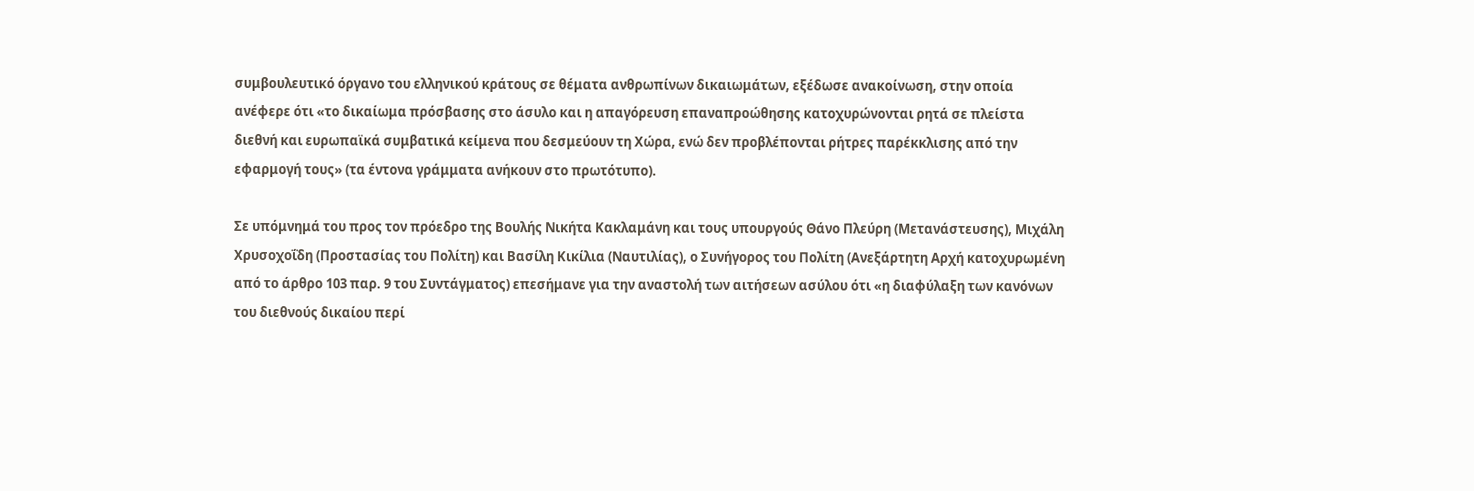συμβουλευτικό όργανο του ελληνικού κράτους σε θέματα ανθρωπίνων δικαιωμάτων, εξέδωσε ανακοίνωση, στην οποία ανέφερε ότι «το δικαίωμα πρόσβασης στο άσυλο και η απαγόρευση επαναπροώθησης κατοχυρώνονται ρητά σε πλείστα διεθνή και ευρωπαϊκά συμβατικά κείμενα που δεσμεύουν τη Χώρα, ενώ δεν προβλέπονται ρήτρες παρέκκλισης από την εφαρμογή τους» (τα έντονα γράμματα ανήκουν στο πρωτότυπο).

Σε υπόμνημά του προς τον πρόεδρο της Βουλής Νικήτα Κακλαμάνη και τους υπουργούς Θάνο Πλεύρη (Μετανάστευσης), Μιχάλη Χρυσοχοΐδη (Προστασίας του Πολίτη) και Βασίλη Κικίλια (Ναυτιλίας), ο Συνήγορος του Πολίτη (Ανεξάρτητη Αρχή κατοχυρωμένη από το άρθρο 103 παρ. 9 του Συντάγματος) επεσήμανε για την αναστολή των αιτήσεων ασύλου ότι «η διαφύλαξη των κανόνων του διεθνούς δικαίου περί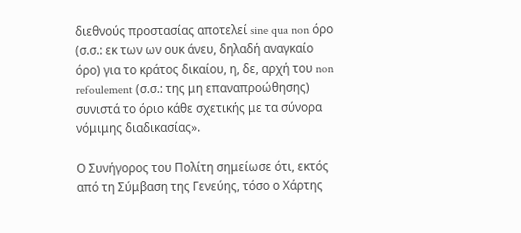διεθνούς προστασίας αποτελεί sine qua non όρο (σ.σ.: εκ των ων ουκ άνευ, δηλαδή αναγκαίο όρο) για το κράτος δικαίου, η, δε, αρχή του non refoulement (σ.σ.: της μη επαναπροώθησης) συνιστά το όριο κάθε σχετικής με τα σύνορα νόμιμης διαδικασίας».

Ο Συνήγορος του Πολίτη σημείωσε ότι, εκτός από τη Σύμβαση της Γενεύης, τόσο ο Χάρτης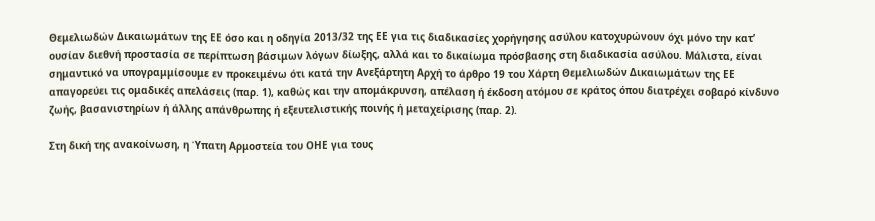Θεμελιωδών Δικαιωμάτων της ΕΕ όσο και η οδηγία 2013/32 της ΕΕ για τις διαδικασίες χορήγησης ασύλου κατοχυρώνουν όχι μόνο την κατ’ ουσίαν διεθνή προστασία σε περίπτωση βάσιμων λόγων δίωξης, αλλά και το δικαίωμα πρόσβασης στη διαδικασία ασύλου. Μάλιστα, είναι σημαντικό να υπογραμμίσουμε εν προκειμένω ότι κατά την Ανεξάρτητη Αρχή το άρθρο 19 του Χάρτη Θεμελιωδών Δικαιωμάτων της ΕΕ απαγορεύει τις ομαδικές απελάσεις (παρ. 1), καθώς και την απομάκρυνση, απέλαση ή έκδοση ατόμου σε κράτος όπου διατρέχει σοβαρό κίνδυνο ζωής, βασανιστηρίων ή άλλης απάνθρωπης ή εξευτελιστικής ποινής ή μεταχείρισης (παρ. 2).

Στη δική της ανακοίνωση, η Ύπατη Αρμοστεία του ΟΗΕ για τους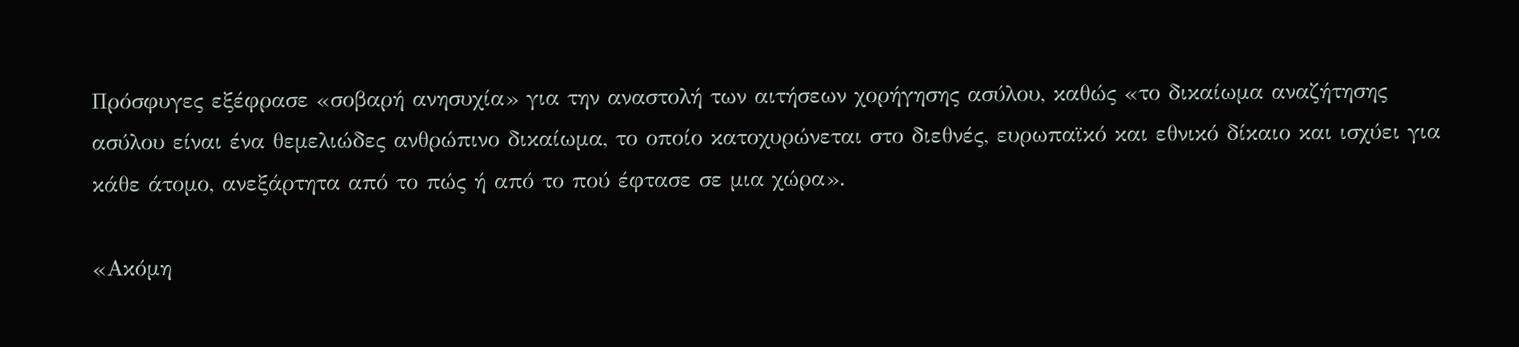Πρόσφυγες εξέφρασε «σοβαρή ανησυχία» για την αναστολή των αιτήσεων χορήγησης ασύλου, καθώς «το δικαίωμα αναζήτησης ασύλου είναι ένα θεμελιώδες ανθρώπινο δικαίωμα, το οποίο κατοχυρώνεται στο διεθνές, ευρωπαϊκό και εθνικό δίκαιο και ισχύει για κάθε άτομο, ανεξάρτητα από το πώς ή από το πού έφτασε σε μια χώρα».

«Ακόμη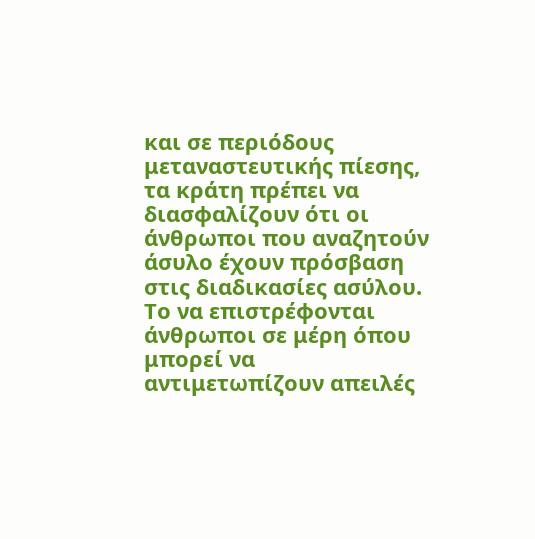και σε περιόδους μεταναστευτικής πίεσης, τα κράτη πρέπει να διασφαλίζουν ότι οι άνθρωποι που αναζητούν άσυλο έχουν πρόσβαση στις διαδικασίες ασύλου. Το να επιστρέφονται άνθρωποι σε μέρη όπου μπορεί να αντιμετωπίζουν απειλές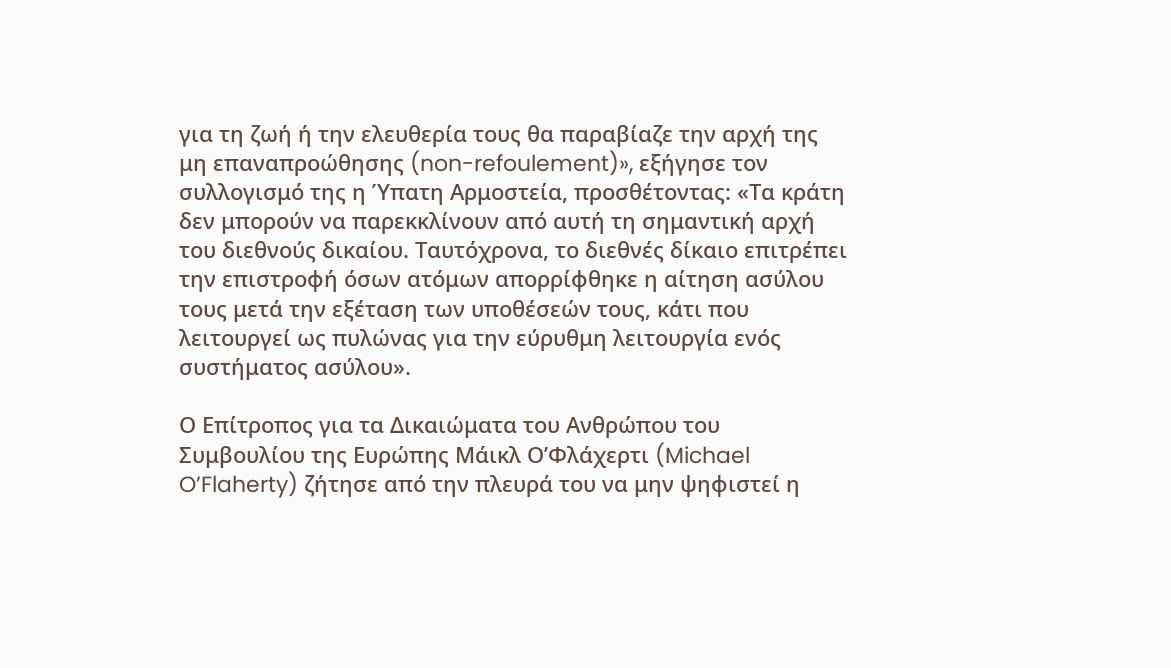για τη ζωή ή την ελευθερία τους θα παραβίαζε την αρχή της μη επαναπροώθησης (non-refoulement)», εξήγησε τον συλλογισμό της η Ύπατη Αρμοστεία, προσθέτοντας: «Τα κράτη δεν μπορούν να παρεκκλίνουν από αυτή τη σημαντική αρχή του διεθνούς δικαίου. Ταυτόχρονα, το διεθνές δίκαιο επιτρέπει την επιστροφή όσων ατόμων απορρίφθηκε η αίτηση ασύλου τους μετά την εξέταση των υποθέσεών τους, κάτι που λειτουργεί ως πυλώνας για την εύρυθμη λειτουργία ενός συστήματος ασύλου».

Ο Επίτροπος για τα Δικαιώματα του Ανθρώπου του Συμβουλίου της Ευρώπης Μάικλ Ο’Φλάχερτι (Michael O’Flaherty) ζήτησε από την πλευρά του να μην ψηφιστεί η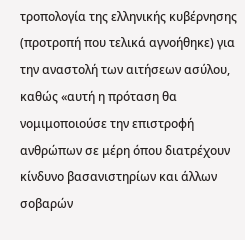τροπολογία της ελληνικής κυβέρνησης (προτροπή που τελικά αγνοήθηκε) για την αναστολή των αιτήσεων ασύλου, καθώς «αυτή η πρόταση θα νομιμοποιούσε την επιστροφή ανθρώπων σε μέρη όπου διατρέχουν κίνδυνο βασανιστηρίων και άλλων σοβαρών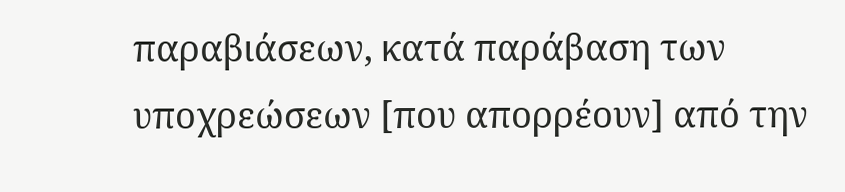παραβιάσεων, κατά παράβαση των υποχρεώσεων [που απορρέουν] από την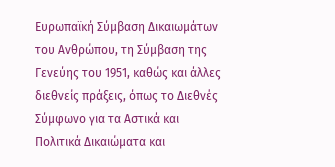Ευρωπαϊκή Σύμβαση Δικαιωμάτων του Ανθρώπου, τη Σύμβαση της Γενεύης του 1951, καθώς και άλλες διεθνείς πράξεις, όπως το Διεθνές Σύμφωνο για τα Αστικά και Πολιτικά Δικαιώματα και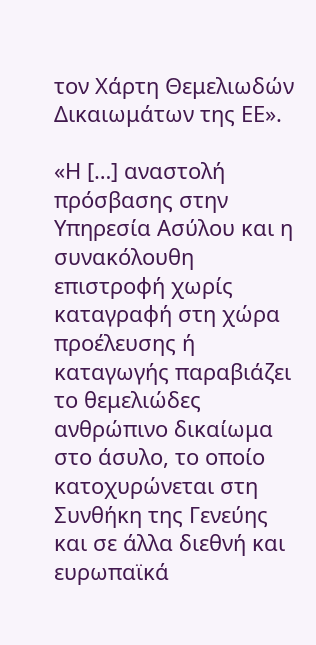τον Χάρτη Θεμελιωδών Δικαιωμάτων της ΕΕ».

«Η […] αναστολή πρόσβασης στην Υπηρεσία Ασύλου και η συνακόλουθη επιστροφή χωρίς καταγραφή στη χώρα προέλευσης ή καταγωγής παραβιάζει το θεμελιώδες ανθρώπινο δικαίωμα στο άσυλο, το οποίο κατοχυρώνεται στη Συνθήκη της Γενεύης και σε άλλα διεθνή και ευρωπαϊκά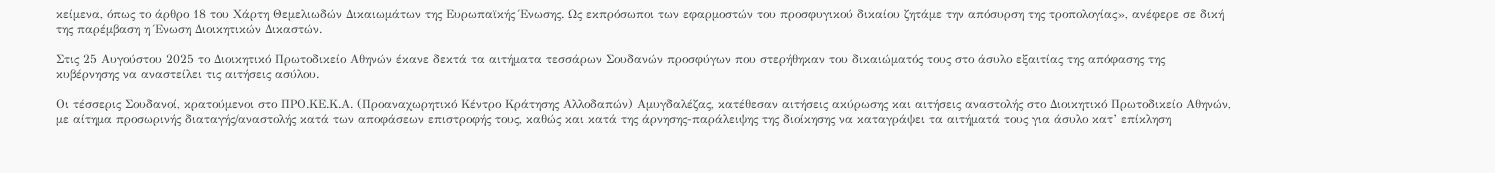κείμενα, όπως το άρθρο 18 του Χάρτη Θεμελιωδών Δικαιωμάτων της Ευρωπαϊκής Ένωσης. Ως εκπρόσωποι των εφαρμοστών του προσφυγικού δικαίου ζητάμε την απόσυρση της τροπολογίας», ανέφερε σε δική της παρέμβαση η Ένωση Διοικητικών Δικαστών.

Στις 25 Αυγούστου 2025 το Διοικητικό Πρωτοδικείο Αθηνών έκανε δεκτά τα αιτήματα τεσσάρων Σουδανών προσφύγων που στερήθηκαν του δικαιώματός τους στο άσυλο εξαιτίας της απόφασης της κυβέρνησης να αναστείλει τις αιτήσεις ασύλου.

Οι τέσσερις Σουδανοί, κρατούμενοι στο ΠΡΟ.ΚΕ.Κ.Α. (Προαναχωρητικό Κέντρο Κράτησης Αλλοδαπών) Αμυγδαλέζας, κατέθεσαν αιτήσεις ακύρωσης και αιτήσεις αναστολής στο Διοικητικό Πρωτοδικείο Αθηνών, με αίτημα προσωρινής διαταγής/αναστολής κατά των αποφάσεων επιστροφής τους, καθώς και κατά της άρνησης-παράλειψης της διοίκησης να καταγράψει τα αιτήματά τους για άσυλο κατ’ επίκληση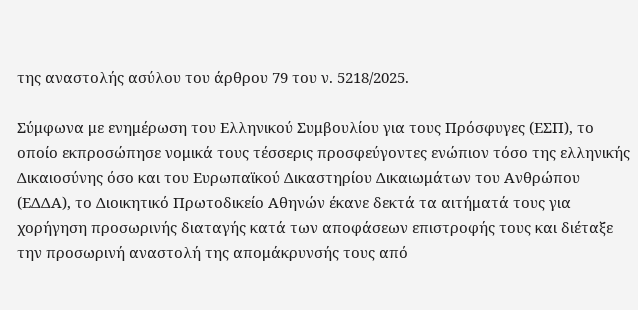της αναστολής ασύλου του άρθρου 79 του ν. 5218/2025.

Σύμφωνα με ενημέρωση του Ελληνικού Συμβουλίου για τους Πρόσφυγες (ΕΣΠ), το οποίο εκπροσώπησε νομικά τους τέσσερις προσφεύγοντες ενώπιον τόσο της ελληνικής Δικαιοσύνης όσο και του Ευρωπαϊκού Δικαστηρίου Δικαιωμάτων του Ανθρώπου (ΕΔΔΑ), το Διοικητικό Πρωτοδικείο Αθηνών έκανε δεκτά τα αιτήματά τους για χορήγηση προσωρινής διαταγής κατά των αποφάσεων επιστροφής τους και διέταξε την προσωρινή αναστολή της απομάκρυνσής τους από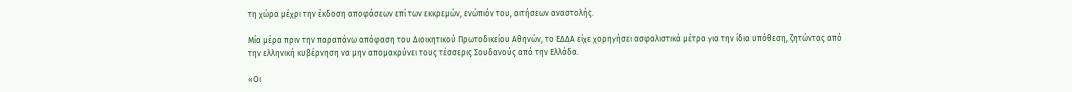τη χώρα μέχρι την έκδοση αποφάσεων επί των εκκρεμών, ενώπιόν του, αιτήσεων αναστολής.

Μία μέρα πριν την παραπάνω απόφαση του Διοικητικού Πρωτοδικείου Αθηνών, το ΕΔΔΑ είχε χορηγήσει ασφαλιστικά μέτρα για την ίδια υπόθεση, ζητώντας από την ελληνική κυβέρνηση να μην απομακρύνει τους τέσσερις Σουδανούς από την Ελλάδα.

«Οι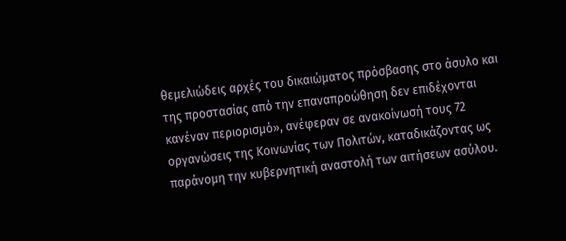θεμελιώδεις αρχές του δικαιώματος πρόσβασης στο άσυλο και της προστασίας από την επαναπροώθηση δεν επιδέχονται κανέναν περιορισμό», ανέφεραν σε ανακοίνωσή τους 72 οργανώσεις της Κοινωνίας των Πολιτών, καταδικάζοντας ως παράνομη την κυβερνητική αναστολή των αιτήσεων ασύλου.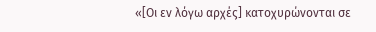«[Οι εν λόγω αρχές] κατοχυρώνονται σε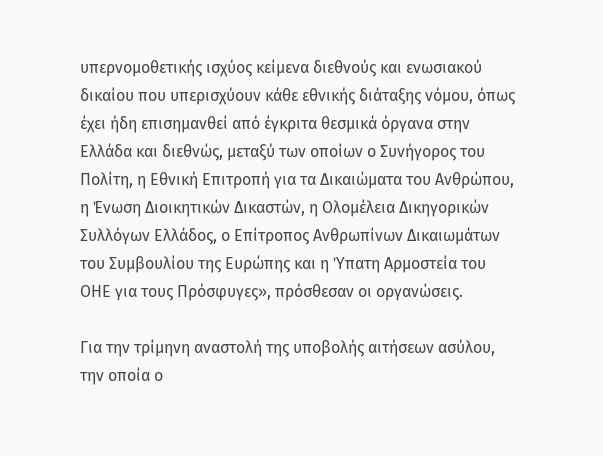υπερνομοθετικής ισχύος κείμενα διεθνούς και ενωσιακού δικαίου που υπερισχύουν κάθε εθνικής διάταξης νόμου, όπως έχει ήδη επισημανθεί από έγκριτα θεσμικά όργανα στην Ελλάδα και διεθνώς, μεταξύ των οποίων ο Συνήγορος του Πολίτη, η Εθνική Επιτροπή για τα Δικαιώματα του Ανθρώπου, η Ένωση Διοικητικών Δικαστών, η Ολομέλεια Δικηγορικών Συλλόγων Ελλάδος, ο Επίτροπος Ανθρωπίνων Δικαιωμάτων του Συμβουλίου της Ευρώπης και η Ύπατη Αρμοστεία του ΟΗΕ για τους Πρόσφυγες», πρόσθεσαν οι οργανώσεις.

Για την τρίμηνη αναστολή της υποβολής αιτήσεων ασύλου, την οποία ο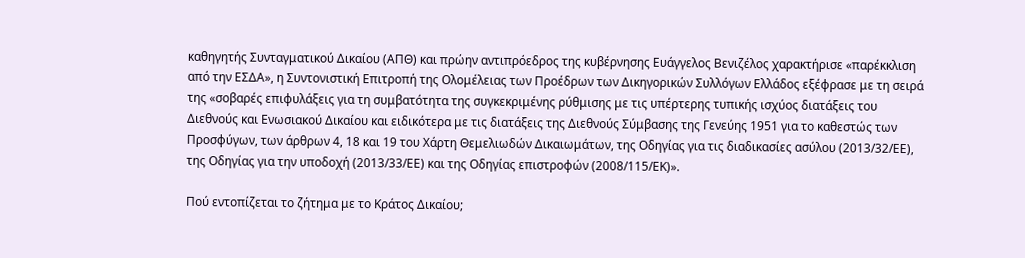καθηγητής Συνταγματικού Δικαίου (ΑΠΘ) και πρώην αντιπρόεδρος της κυβέρνησης Ευάγγελος Βενιζέλος χαρακτήρισε «παρέκκλιση από την ΕΣΔΑ», η Συντονιστική Επιτροπή της Ολομέλειας των Προέδρων των Δικηγορικών Συλλόγων Ελλάδος εξέφρασε με τη σειρά της «σοβαρές επιφυλάξεις για τη συμβατότητα της συγκεκριμένης ρύθμισης με τις υπέρτερης τυπικής ισχύος διατάξεις του Διεθνούς και Ενωσιακού Δικαίου και ειδικότερα με τις διατάξεις της Διεθνούς Σύμβασης της Γενεύης 1951 για το καθεστώς των Προσφύγων, των άρθρων 4, 18 και 19 του Χάρτη Θεμελιωδών Δικαιωμάτων, της Οδηγίας για τις διαδικασίες ασύλου (2013/32/ΕΕ), της Οδηγίας για την υποδοχή (2013/33/ΕΕ) και της Οδηγίας επιστροφών (2008/115/ΕΚ)».

Πού εντοπίζεται το ζήτημα με το Κράτος Δικαίου;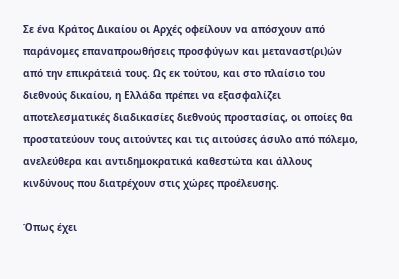Σε ένα Κράτος Δικαίου οι Αρχές οφείλουν να απόσχουν από παράνομες επαναπροωθήσεις προσφύγων και μεταναστ(ρι)ών από την επικράτειά τους. Ως εκ τούτου, και στο πλαίσιο του διεθνούς δικαίου, η Ελλάδα πρέπει να εξασφαλίζει αποτελεσματικές διαδικασίες διεθνούς προστασίας, οι οποίες θα προστατεύουν τους αιτούντες και τις αιτούσες άσυλο από πόλεμο, ανελεύθερα και αντιδημοκρατικά καθεστώτα και άλλους κινδύνους που διατρέχουν στις χώρες προέλευσης.

Όπως έχει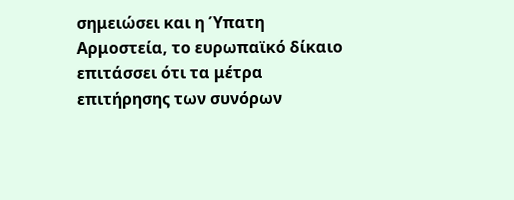σημειώσει και η Ύπατη Αρμοστεία, το ευρωπαϊκό δίκαιο επιτάσσει ότι τα μέτρα επιτήρησης των συνόρων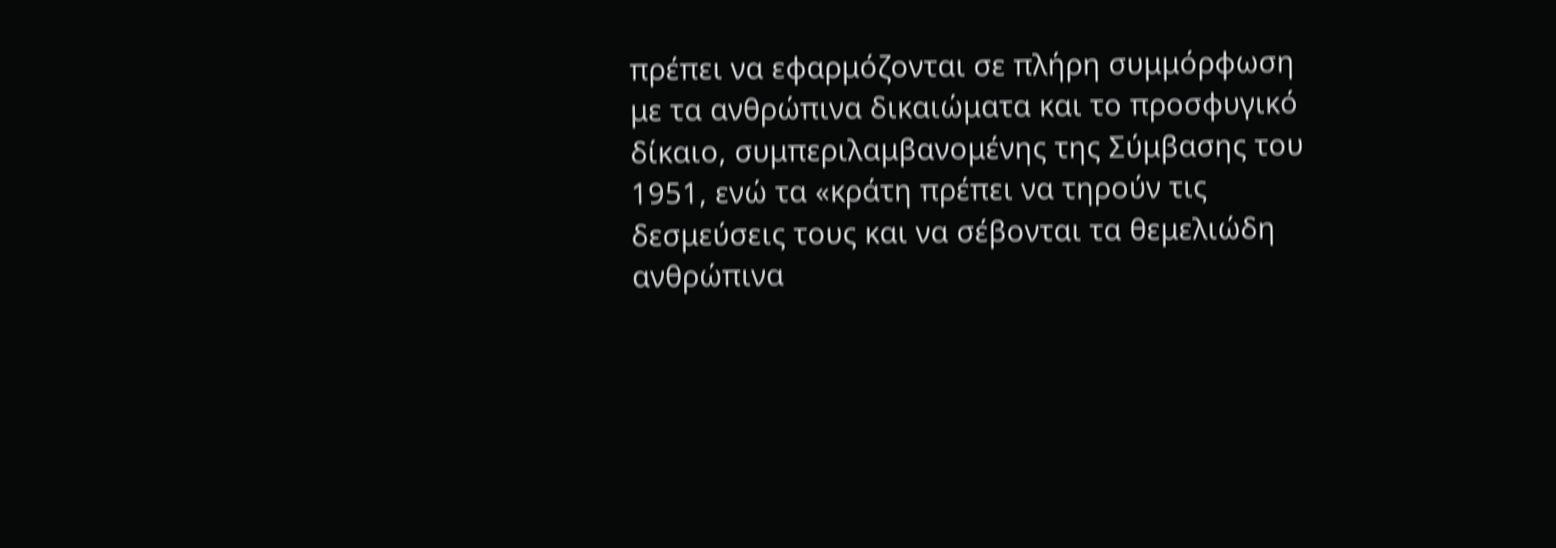πρέπει να εφαρμόζονται σε πλήρη συμμόρφωση με τα ανθρώπινα δικαιώματα και το προσφυγικό δίκαιο, συμπεριλαμβανομένης της Σύμβασης του 1951, ενώ τα «κράτη πρέπει να τηρούν τις δεσμεύσεις τους και να σέβονται τα θεμελιώδη ανθρώπινα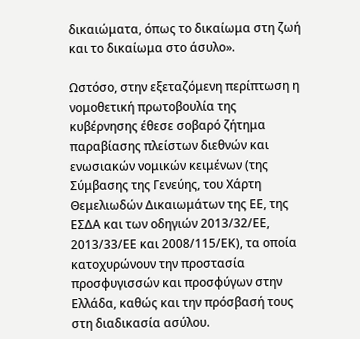δικαιώματα, όπως το δικαίωμα στη ζωή και το δικαίωμα στο άσυλο».

Ωστόσο, στην εξεταζόμενη περίπτωση η νομοθετική πρωτοβουλία της κυβέρνησης έθεσε σοβαρό ζήτημα παραβίασης πλείστων διεθνών και ενωσιακών νομικών κειμένων (της Σύμβασης της Γενεύης, του Χάρτη Θεμελιωδών Δικαιωμάτων της ΕΕ, της ΕΣΔΑ και των οδηγιών 2013/32/ΕΕ, 2013/33/ΕΕ και 2008/115/ΕΚ), τα οποία κατοχυρώνουν την προστασία προσφυγισσών και προσφύγων στην Ελλάδα, καθώς και την πρόσβασή τους στη διαδικασία ασύλου.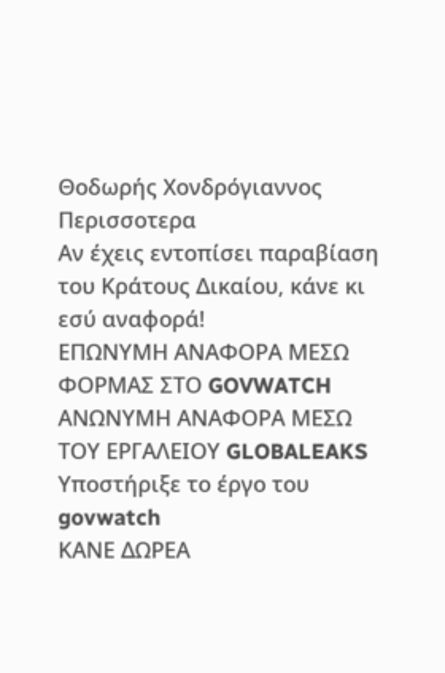Θοδωρής Χονδρόγιαννος
Περισσοτερα
Αν έχεις εντοπίσει παραβίαση του Κράτους Δικαίου, κάνε κι εσύ αναφορά!
ΕΠΩΝΥΜΗ ΑΝΑΦΟΡΑ ΜΕΣΩ ΦΟΡΜΑΣ ΣΤΟ GOVWATCH
ΑΝΩΝΥΜΗ ΑΝΑΦΟΡΑ ΜΕΣΩ ΤΟΥ ΕΡΓΑΛΕΙΟΥ GLOBALEAKS
Υποστήριξε το έργο του govwatch
ΚΑΝΕ ΔΩΡΕΑ